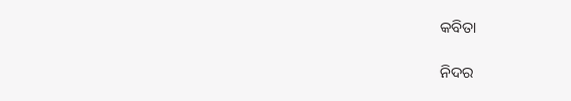କବିତା

ନିଦର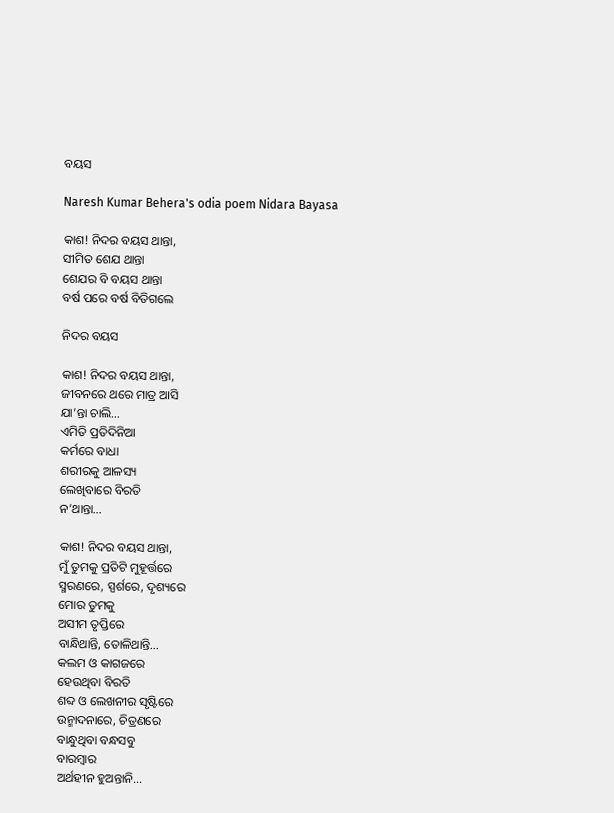ବୟସ

Naresh Kumar Behera's odia poem Nidara Bayasa

କାଶ! ନିଦର ବୟସ ଥାନ୍ତା,
ସୀମିତ ଶେଯ ଥାନ୍ତା
ଶେଯର ବି ବୟସ ଥାନ୍ତା
ବର୍ଷ ପରେ ବର୍ଷ ବିତିଗଲେ

ନିଦର ବୟସ

କାଶ! ନିଦର ବୟସ ଥାନ୍ତା,
ଜୀବନରେ ଥରେ ମାତ୍ର ଆସି
ଯା’ନ୍ତା ଚାଲି…
ଏମିତି ପ୍ରତିଦିନିଆ
କର୍ମରେ ବାଧା
ଶରୀରକୁ ଆଳସ୍ୟ
ଲେଖିବାରେ ବିରତି
ନ’ଥାନ୍ତା…

କାଶ! ନିଦର ବୟସ ଥାନ୍ତା,
ମୁଁ ତୁମକୁ ପ୍ରତିଟି ମୁହୂର୍ତ୍ତରେ
ସ୍ମରଣରେ, ସ୍ପର୍ଶରେ, ଦୃଶ୍ୟରେ
ମୋର ତୁମକୁ
ଅସୀମ ତୃପ୍ତିରେ
ବାନ୍ଧିଥାନ୍ତି, ତୋଳିଥାନ୍ତି…
କଲମ ଓ କାଗଜରେ
ହେଉଥିବା ବିରତି
ଶବ୍ଦ ଓ ଲେଖନୀର ସୃଷ୍ଟିରେ
ଉନ୍ମାଦନାରେ, ଚିତ୍ରଣରେ
ବାନ୍ଧୁଥିବା ବନ୍ଧସବୁ
ବାରମ୍ବାର
ଅର୍ଥହୀନ ହୁଅନ୍ତାନି…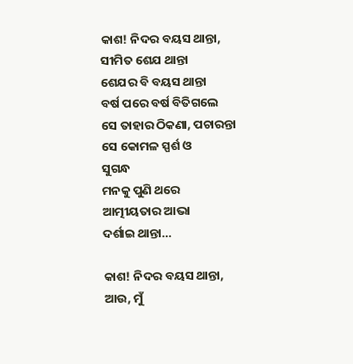କାଶ! ନିଦର ବୟସ ଥାନ୍ତା,
ସୀମିତ ଶେଯ ଥାନ୍ତା
ଶେଯର ବି ବୟସ ଥାନ୍ତା
ବର୍ଷ ପରେ ବର୍ଷ ବିତିଗଲେ
ସେ ତାହାର ଠିକଣା, ପଚାରନ୍ତା
ସେ କୋମଳ ସ୍ପର୍ଶ ଓ
ସୁଗନ୍ଧ
ମନକୁ ପୁଣି ଥରେ
ଆତ୍ମୀୟତାର ଆଭା
ଦର୍ଶାଇ ଥାନ୍ତା…

କାଶ! ନିଦର ବୟସ ଥାନ୍ତା,
ଆଉ, ମୁଁ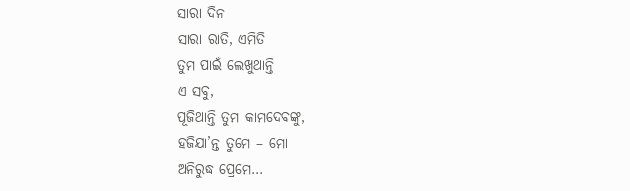ସାରା ଦିନ
ସାରା ରାତି, ଏମିତି
ତୁମ ପାଇଁ ଲେଖୁଥାନ୍ତି
ଏ ସବୁ,
ପୂଜିଥାନ୍ତି ତୁମ କାମଦେବଙ୍କୁ,
ହଜିଯା’ନ୍ତ ତୁମେ – ମୋ
ଅନିରୁଦ୍ଧ ପ୍ରେମେ…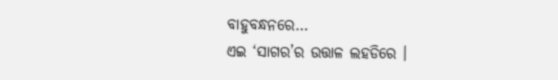ବାହୁବନ୍ଧନରେ…
ଏଇ ‘ସାଗର’ର ଉତ୍ତାଳ ଲହଡିରେ ।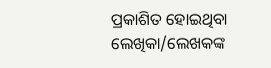ପ୍ରକାଶିତ ହୋଇଥିବା ଲେଖିକା/ଲେଖକଙ୍କ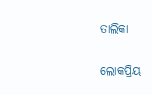ତାଲିକା

ଲୋକପ୍ରିୟ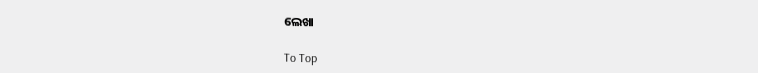ଲେଖା

To Top